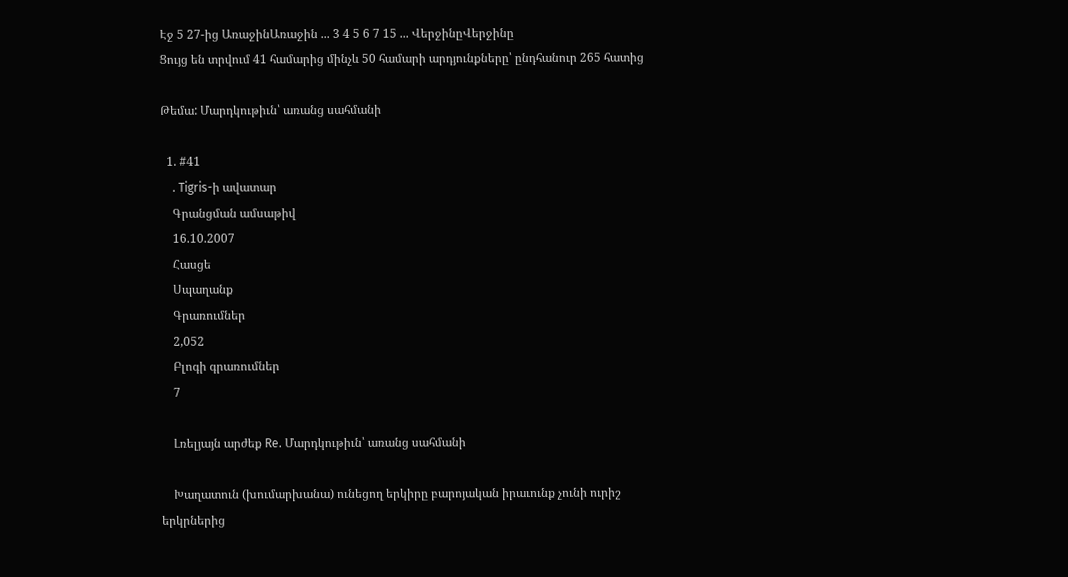Էջ 5 27-ից ԱռաջինԱռաջին ... 3 4 5 6 7 15 ... ՎերջինըՎերջինը
Ցույց են տրվում 41 համարից մինչև 50 համարի արդյունքները՝ ընդհանուր 265 հատից

Թեմա: Մարդկութիւն՝ առանց սահմանի

  1. #41
    . Tigris-ի ավատար
    Գրանցման ամսաթիվ
    16.10.2007
    Հասցե
    Սպաղանք
    Գրառումներ
    2,052
    Բլոգի գրառումներ
    7

    Լռելյայն արժեք Re. Մարդկութիւն՝ առանց սահմանի

    Խաղատուն (խումարխանա) ունեցող երկիրը բարոյական իրաւունք չունի ուրիշ երկրներից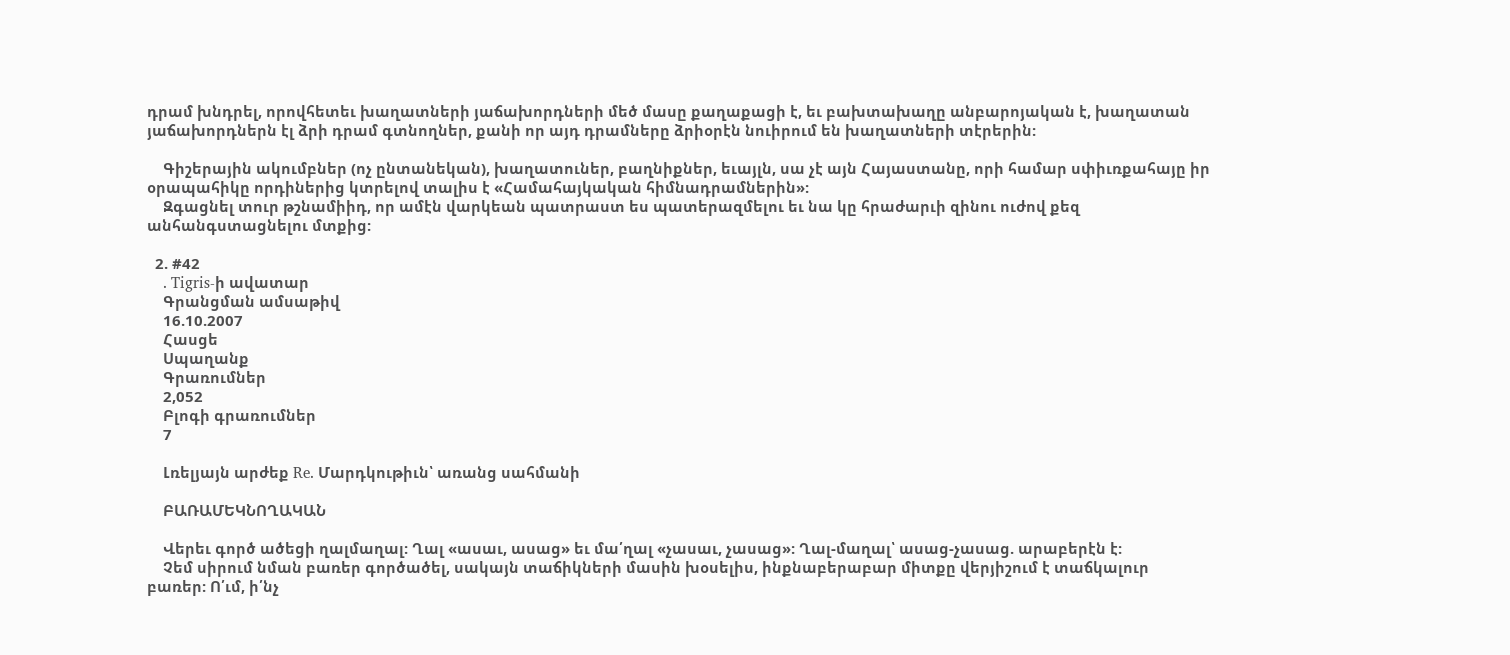դրամ խնդրել, որովհետեւ խաղատների յաճախորդների մեծ մասը քաղաքացի է, եւ բախտախաղը անբարոյական է, խաղատան յաճախորդներն էլ ձրի դրամ գտնողներ, քանի որ այդ դրամները ձրիօրէն նուիրում են խաղատների տէրերին:

    Գիշերային ակումբներ (ոչ ընտանեկան), խաղատուներ, բաղնիքներ, եւայլն, սա չէ այն Հայաստանը, որի համար սփիւռքահայը իր օրապահիկը որդիներից կտրելով տալիս է «Համահայկական հիմնադրամներին»:
    Զգացնել տուր թշնամիիդ, որ ամէն վարկեան պատրաստ ես պատերազմելու եւ նա կը հրաժարւի զինու ուժով քեզ անհանգստացնելու մտքից:

  2. #42
    . Tigris-ի ավատար
    Գրանցման ամսաթիվ
    16.10.2007
    Հասցե
    Սպաղանք
    Գրառումներ
    2,052
    Բլոգի գրառումներ
    7

    Լռելյայն արժեք Re. Մարդկութիւն՝ առանց սահմանի

    ԲԱՌԱՄԵԿՆՈՂԱԿԱՆ

    Վերեւ գործ ածեցի ղալմաղալ: Ղալ «ասաւ, ասաց» եւ մա՛ղալ «չասաւ, չասաց»: Ղալ-մաղալ՝ ասաց-չասաց. արաբերէն է:
    Չեմ սիրում նման բառեր գործածել, սակայն տաճիկների մասին խօսելիս, ինքնաբերաբար միտքը վերյիշում է տաճկալուր բառեր: Ո՛ւմ, ի՛նչ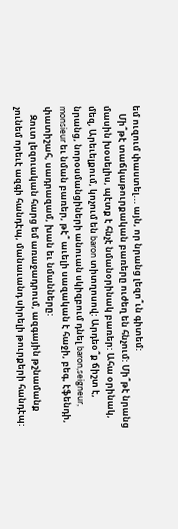եմ ուզում փաստել... այն, որ նրանց լեզո՞ւն գիտեմ:
    Մի՞թէ տաճկաթուրքական բառերը ուժեղ են հնչում: Մի՞թէ նրանց մասին խօսելիս, պէտք է հնչէ նմանօրինակ բառեր: Ահա օրինակ, մեզ, Արեւելքում, կոչում են baron տիտղոսով: Արդեօ՞ք ճիշտ է, նրանց, նորօսմանցիների անուան սկիզբում դնել baron,seigneur, monsieur եւ նման բառեր, թէ՞ աւելի սազական է հաջի, բեգ, էֆենդի, փատիշահ, սադրազամ, խան եւ նմանները:
    Զուտ լեզուական հարց եմ առաջադրում, ազգային թշնամանք չունեմ որեւէ ազգի հանդէպ, մանաւանդ սիրելի թուրքերի հանդէպ: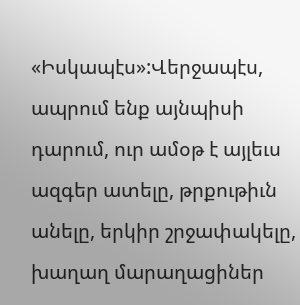«Իսկապէս»:Վերջապէս, ապրում ենք այնպիսի դարում, ուր ամօթ է այլեւս ազգեր ատելը, թրքութիւն անելը, երկիր շրջափակելը, խաղաղ մարաղացիներ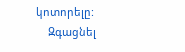կոտորելը:
    Զգացնել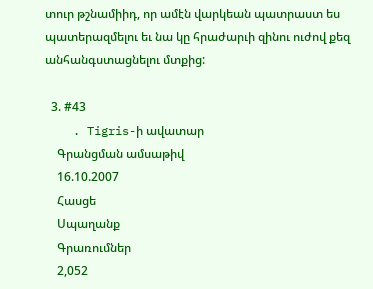տուր թշնամիիդ, որ ամէն վարկեան պատրաստ ես պատերազմելու եւ նա կը հրաժարւի զինու ուժով քեզ անհանգստացնելու մտքից:

  3. #43
    . Tigris-ի ավատար
    Գրանցման ամսաթիվ
    16.10.2007
    Հասցե
    Սպաղանք
    Գրառումներ
    2,052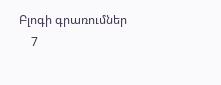Բլոգի գրառումներ
    7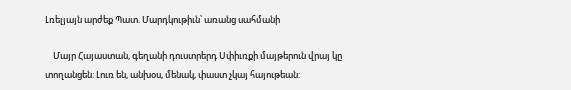Լռելյայն արժեք Պատ. Մարդկութիւն՝ առանց սահմանի

    Մայր Հայաստան, գեղանի դուստրերդ Սփիւռքի մայթերուն վրայ կը տողանցեն: Լուռ են, անխօս, մենակ, փաստ չկայ հայութեան: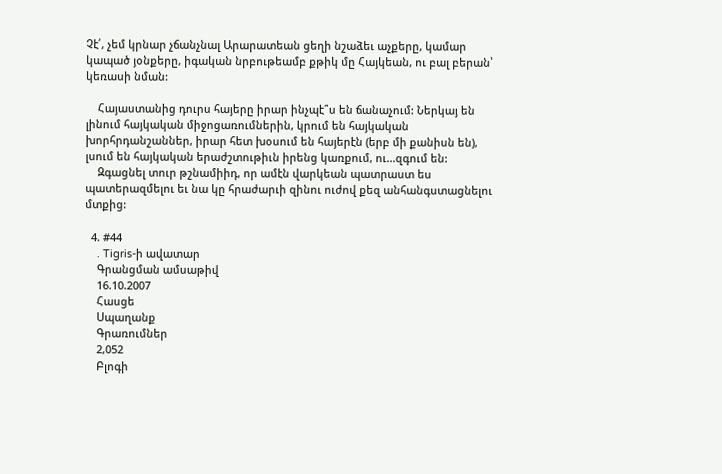Չէ՛, չեմ կրնար չճանչնալ Արարատեան ցեղի նշաձեւ աչքերը, կամար կապած յօնքերը, իգական նրբութեամբ քթիկ մը Հայկեան, ու բալ բերան՝ կեռասի նման:

    Հայաստանից դուրս հայերը իրար ինչպէ՞ս են ճանաչում: Ներկայ են լինում հայկական միջոցառումներին, կրում են հայկական խորհրդանշաններ, իրար հետ խօսում են հայերէն (երբ մի քանիսն են), լսում են հայկական երաժշտութիւն իրենց կառքում, ու...զգում են:
    Զգացնել տուր թշնամիիդ, որ ամէն վարկեան պատրաստ ես պատերազմելու եւ նա կը հրաժարւի զինու ուժով քեզ անհանգստացնելու մտքից:

  4. #44
    . Tigris-ի ավատար
    Գրանցման ամսաթիվ
    16.10.2007
    Հասցե
    Սպաղանք
    Գրառումներ
    2,052
    Բլոգի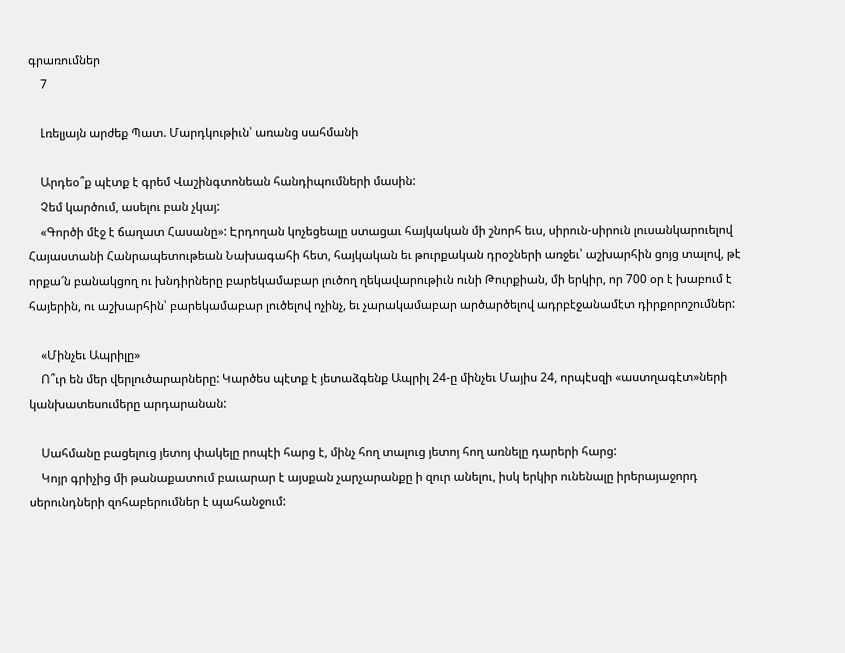գրառումներ
    7

    Լռելյայն արժեք Պատ. Մարդկութիւն՝ առանց սահմանի

    Արդեօ՞ք պէտք է գրեմ Վաշինգտոնեան հանդիպումների մասին:
    Չեմ կարծում, ասելու բան չկայ:
    «Գործի մէջ է ճաղատ Հասանը»: Էրդողան կոչեցեալը ստացաւ հայկական մի շնորհ եւս, սիրուն-սիրուն լուսանկարուելով Հայաստանի Հանրապետութեան Նախագահի հետ, հայկական եւ թուրքական դրօշների առջեւ՝ աշխարհին ցոյց տալով, թէ որքա՜ն բանակցող ու խնդիրները բարեկամաբար լուծող ղեկավարութիւն ունի Թուրքիան, մի երկիր, որ 700 օր է խաբում է հայերին, ու աշխարհին՝ բարեկամաբար լուծելով ոչինչ, եւ չարակամաբար արծարծելով ադրբէջանամէտ դիրքորոշումներ:

    «Մինչեւ Ապրիլը»
    Ո՞ւր են մեր վերլուծարարները: Կարծես պէտք է յետաձգենք Ապրիլ 24-ը մինչեւ Մայիս 24, որպէսզի «աստղագէտ»ների կանխատեսումերը արդարանան:

    Սահմանը բացելուց յետոյ փակելը րոպէի հարց է, մինչ հող տալուց յետոյ հող առնելը դարերի հարց:
    Կոյր գրիչից մի թանաքատում բաւարար է այսքան չարչարանքը ի զուր անելու, իսկ երկիր ունենալը իրերայաջորդ սերունդների զոհաբերումներ է պահանջում: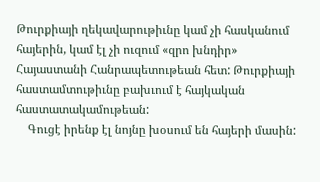Թուրքիայի ղեկավարութիւնը կամ չի հասկանում հայերին, կամ էլ չի ուզում «զրո խնդիր» Հայաստանի Հանրապետութեան հետ: Թուրքիայի հաստամտութիւնը բախւում է հայկական հաստատակամութեան:
    Գուցէ իրենք էլ նոյնը խօսում են հայերի մասին: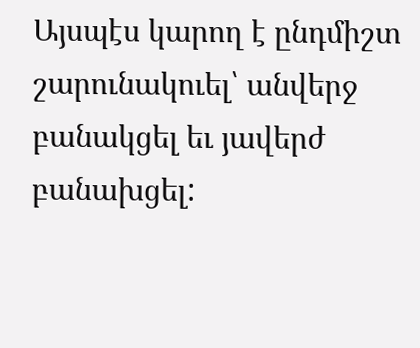Այսպէս կարող է ընդմիշտ շարունակուել՝ անվերջ բանակցել եւ յավերժ բանախցել: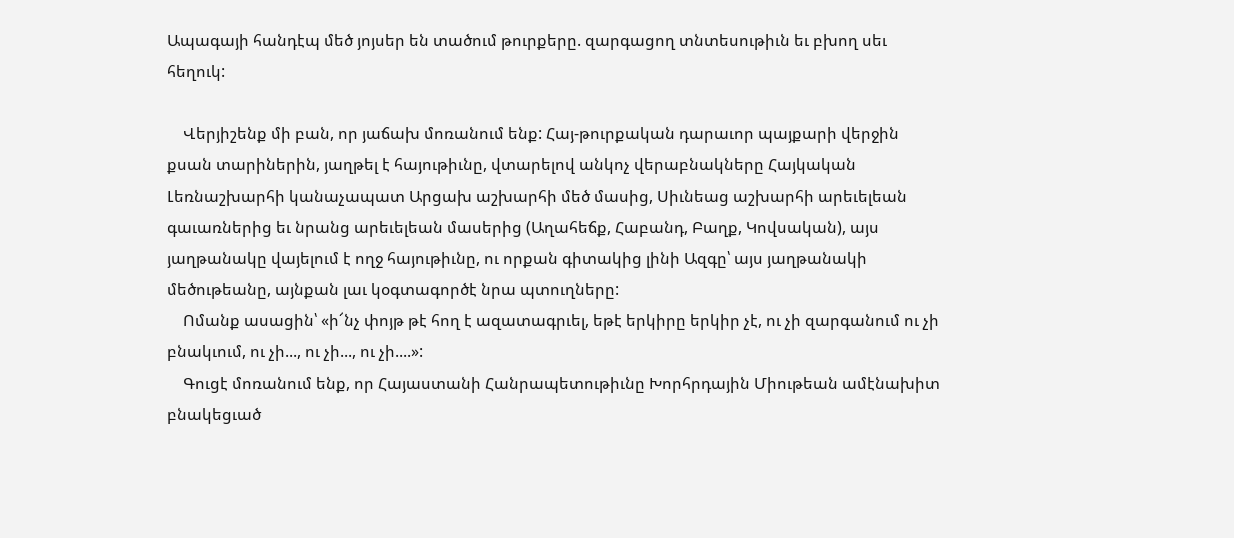Ապագայի հանդէպ մեծ յոյսեր են տածում թուրքերը. զարգացող տնտեսութիւն եւ բխող սեւ հեղուկ:

    Վերյիշենք մի բան, որ յաճախ մոռանում ենք: Հայ-թուրքական դարաւոր պայքարի վերջին քսան տարիներին, յաղթել է հայութիւնը, վտարելով անկոչ վերաբնակները Հայկական Լեռնաշխարհի կանաչապատ Արցախ աշխարհի մեծ մասից, Սիւնեաց աշխարհի արեւելեան գաւառներից եւ նրանց արեւելեան մասերից (Աղահեճք, Հաբանդ, Բաղք, Կովսական), այս յաղթանակը վայելում է ողջ հայութիւնը, ու որքան գիտակից լինի Ազգը՝ այս յաղթանակի մեծութեանը, այնքան լաւ կօգտագործէ նրա պտուղները:
    Ոմանք ասացին՝ «ի՜նչ փոյթ թէ հող է ազատագրւել, եթէ երկիրը երկիր չէ, ու չի զարգանում ու չի բնակւում, ու չի..., ու չի..., ու չի....»:
    Գուցէ մոռանում ենք, որ Հայաստանի Հանրապետութիւնը Խորհրդային Միութեան ամէնախիտ բնակեցւած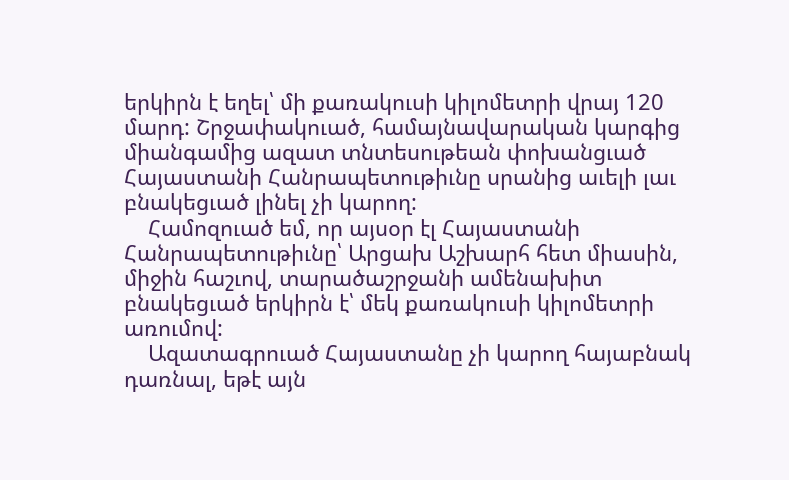երկիրն է եղել՝ մի քառակուսի կիլոմետրի վրայ 120 մարդ: Շրջափակուած, համայնավարական կարգից միանգամից ազատ տնտեսութեան փոխանցւած Հայաստանի Հանրապետութիւնը սրանից աւելի լաւ բնակեցւած լինել չի կարող:
    Համոզուած եմ, որ այսօր էլ Հայաստանի Հանրապետութիւնը՝ Արցախ Աշխարհ հետ միասին, միջին հաշւով, տարածաշրջանի ամենախիտ բնակեցւած երկիրն է՝ մեկ քառակուսի կիլոմետրի առումով:
    Ազատագրուած Հայաստանը չի կարող հայաբնակ դառնալ, եթէ այն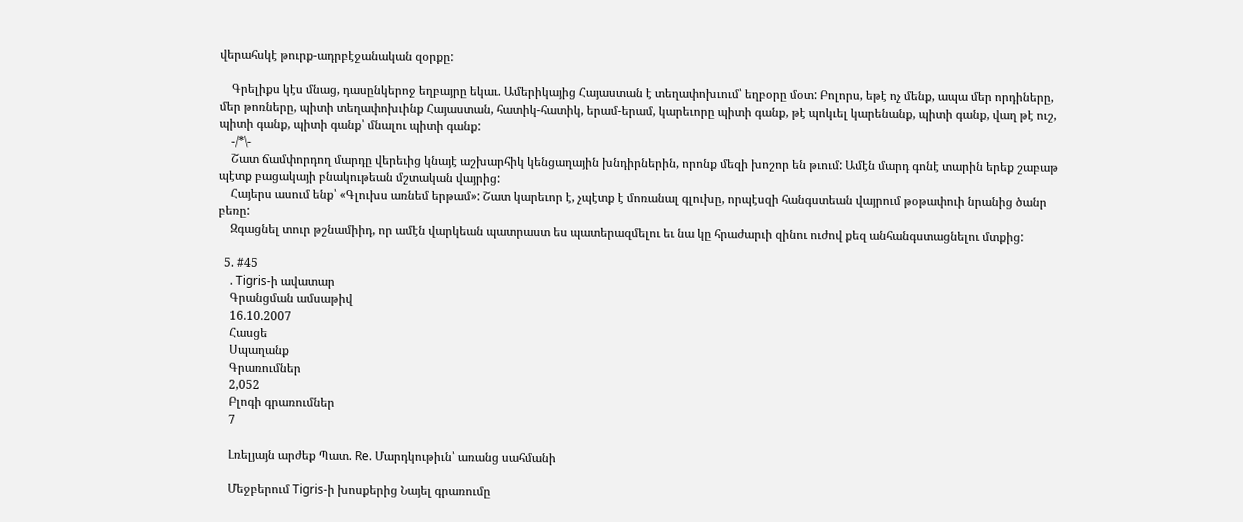վերահսկէ թուրք-ադրբէջանական զօրքը:

    Գրելիքս կէս մնաց, դասընկերոջ եղբայրը եկաւ. Ամերիկայից Հայաստան է տեղափոխւում՝ եղբօրը մօտ: Բոլորս, եթէ ոչ մենք, ապա մեր որդիները, մեր թոռները, պիտի տեղափոխւինք Հայաստան, հատիկ-հատիկ, երամ-երամ, կարեւորը պիտի գանք, թէ պոկւել կարենանք, պիտի գանք, վաղ թէ ուշ, պիտի գանք, պիտի գանք՝ մնալու պիտի գանք:
    -/*\-
    Շատ ճամփորդող մարդը վերեւից կնայէ աշխարհիկ կենցաղային խնդիրներին, որոնք մեզի խոշոր են թւում: Ամէն մարդ գոնէ տարին երեք շաբաթ պէտք բացակայի բնակութեան մշտական վայրից:
    Հայերս ասում ենք՝ «Գլուխս առնեմ երթամ»: Շատ կարեւոր է, չպէտք է մոռանալ գլուխը, որպէսզի հանգստեան վայրում թօթափուի նրանից ծանր բեռը:
    Զգացնել տուր թշնամիիդ, որ ամէն վարկեան պատրաստ ես պատերազմելու եւ նա կը հրաժարւի զինու ուժով քեզ անհանգստացնելու մտքից:

  5. #45
    . Tigris-ի ավատար
    Գրանցման ամսաթիվ
    16.10.2007
    Հասցե
    Սպաղանք
    Գրառումներ
    2,052
    Բլոգի գրառումներ
    7

    Լռելյայն արժեք Պատ. Re. Մարդկութիւն՝ առանց սահմանի

    Մեջբերում Tigris-ի խոսքերից Նայել գրառումը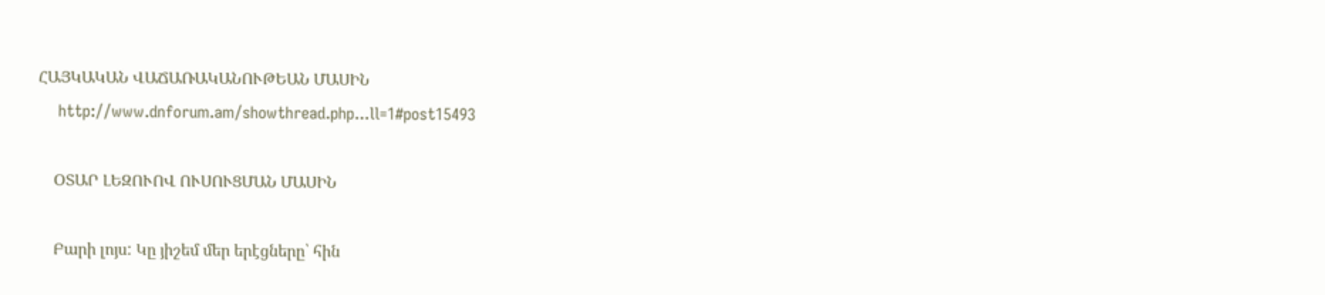ՀԱՅԿԱԿԱՆ ՎԱՃԱՌԱԿԱՆՈՒԹԵԱՆ ՄԱՍԻՆ
    http://www.dnforum.am/showthread.php...ll=1#post15493

    ՕՏԱՐ ԼԵԶՈՒՈՎ ՈՒՍՈՒՑՄԱՆ ՄԱՍԻՆ

    Բարի լոյս: Կը յիշեմ մեր երէցները՝ հին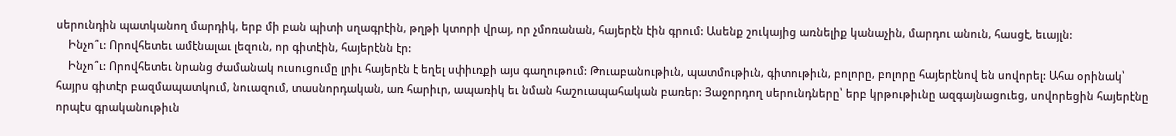սերունդին պատկանող մարդիկ, երբ մի բան պիտի սղագրէին, թղթի կտորի վրայ, որ չմոռանան, հայերէն էին գրում: Ասենք շուկայից առնելիք կանաչին, մարդու անուն, հասցէ, եւայլն:
    Ինչո՞ւ: Որովհետեւ ամէնալաւ լեզուն, որ գիտէին, հայերէնն էր:
    Ինչո՞ւ: Որովհետեւ նրանց ժամանակ ուսուցումը լրիւ հայերէն է եղել սփիւռքի այս գաղութում: Թուաբանութիւն, պատմութիւն, գիտութիւն, բոլորը, բոլորը հայերէնով են սովորել: Ահա օրինակ՝ հայրս գիտէր բազմապատկում, նուազում, տասնորդական, առ հարիւր, ապառիկ եւ նման հաշուապահական բառեր: Յաջորդող սերունդները՝ երբ կրթութիւնը ազգայնացուեց, սովորեցին հայերէնը որպէս գրականութիւն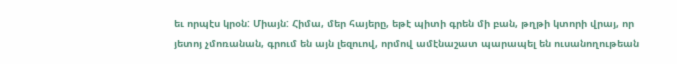եւ որպէս կրօն: Միայն: Հիմա, մեր հայերը, եթէ պիտի գրեն մի բան, թղթի կտորի վրայ, որ յետոյ չմոռանան, գրում են այն լեզուով, որմով ամէնաշատ պարապել են ուսանողութեան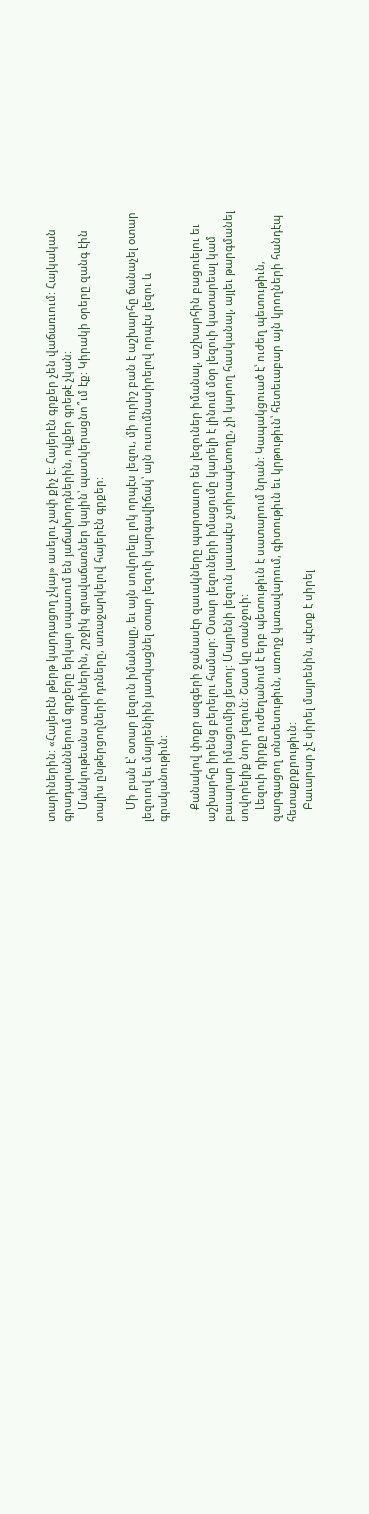տարիներին: «Հայերէն թերթ կարդացող չկայ» ասելու չափ քիչ է: Հայերէն գրքեր չեն վաճառւում: Հայկական գրադարաններում գրքերը երկար սպասում են յաճախորդներին, ովքեր գրեթէ չկան:
    Մանկութեանս տարիներին, շրջիկ գրավաճառներ կային՝ պատկերացնո՞ւմ էք: Կիրակի օրերը զանգ էին տալիս ընթերցողների դռները, առաջարկելով հայերէն գրքեր:

    Մի բան է՝ օտար լեզուն իմանալը, եւ այն սովորելը լոկ որպէս լեզու, մի ուրիշ բան է աշխարհը ճանաչել օտար լեզուով եւ մայրենիին յատկացնել օտար լեզուի կարգավիճակ՝ այն ուսումնասիրելով որպէս լեզու և գրականութիւն:

    Քանակով փոքր ազգերի ջանասէր զաւակները պարտաւոր են լեզուներ իմանալ, աշխարհին բացուելու եւ աշխարհը իրենց բերելու համար: Օտար լեզուների իմացումը կարելի է լինում մօր լեզուի կատարեալ կամ բաւարար իմացումից յետոյ: Մայրենի լեզուն լաւապէս չտիրապետողը, չի կարող հասկանալ, այլեւ թարգմանել սովորելիք նոր լեզուն: Շատ կը տանջուի:
    Լեզուի դիրքը ուժեղանում է երբ պետութիւն է սատարում նրան: Կապակցուած է՝ ուժեղ պետութիւն, զարգացող տնտեսութիւն, առողջ կառավարում, գիտութիւն եւ կրթութիւն՝ հետեւաբար այն կրողների հանդէպ հետաքրքրութիւն:
    Բաւարար չէ սիրել մայրենին, պէտք է սիրել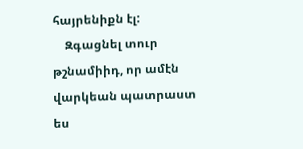հայրենիքն էլ:
    Զգացնել տուր թշնամիիդ, որ ամէն վարկեան պատրաստ ես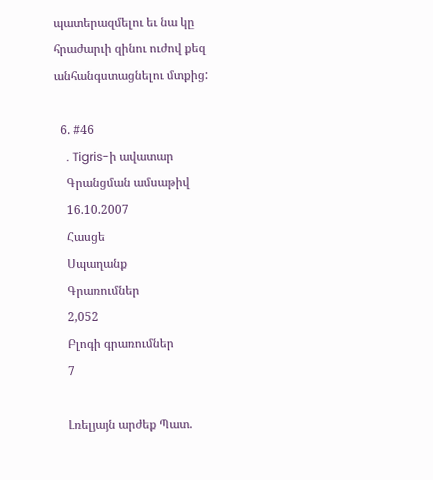պատերազմելու եւ նա կը հրաժարւի զինու ուժով քեզ անհանգստացնելու մտքից:

  6. #46
    . Tigris-ի ավատար
    Գրանցման ամսաթիվ
    16.10.2007
    Հասցե
    Սպաղանք
    Գրառումներ
    2,052
    Բլոգի գրառումներ
    7

    Լռելյայն արժեք Պատ.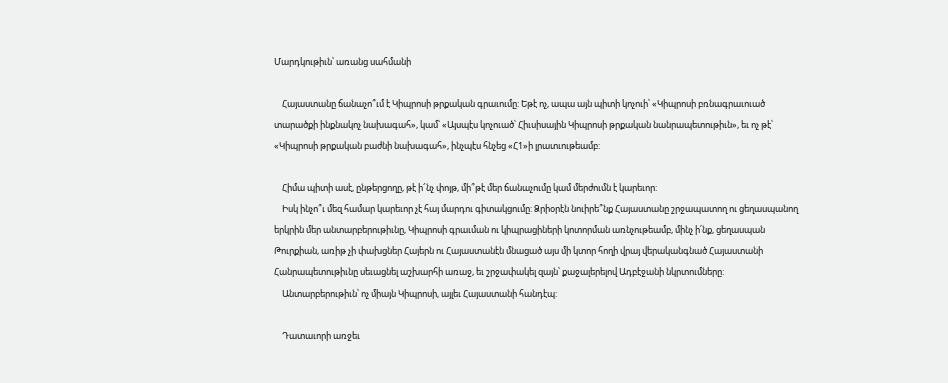Մարդկութիւն՝ առանց սահմանի

    Հայաստանը ճանաչո՞ւմ է Կիպրոսի թրքական գրաւումը: Եթէ ոչ, ապա այն պիտի կոչուի՝ «Կիպրոսի բռնագրաւուած տարածքի ինքնակոչ նախագահ», կամ՝ «Այսպէս կոչուած՝ Հիւսիսային Կիպրոսի թրքական նանրապետութիւն», եւ ոչ թէ՝ «Կիպրոսի թրքական բաժնի նախագահ», ինչպէս հնչեց «Հ1»ի լրատւութեամբ:

    Հիմա պիտի ասէ, ընթերցողը, թէ ի՜նչ փոյթ, մի՞թէ մեր ճանաչումը կամ մերժումն է կարեւոր:
    Իսկ ինչո՞ւ մեզ համար կարեւոր չէ հայ մարդու գիտակցումը: Ձրիօրէն նուիրե՞նք Հայաստանը շրջապատող ու ցեղասպանող երկրին մեր անտարբերութիւնը, Կիպրոսի գրաւման ու կիպրացիների կոտորման առնչութեամբ, մինչ ի՛նք, ցեղասպան Թուրքիան, առիթ չի փախցներ Հայերն ու Հայաստանէն մնացած այս մի կտոր հողի վրայ վերականգնած Հայաստանի Հանրապետութիւնը սեւացնել աշխարհի առաջ, եւ շրջափակել զայն՝ քաջալերելով Ադբէջանի նկրտումները:
    Անտարբերութիւն՝ ոչ միայն Կիպրոսի, այլեւ Հայաստանի հանդէպ:

    Դատաւորի առջեւ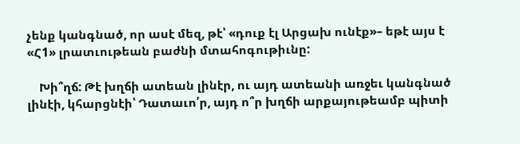չենք կանգնած, որ ասէ մեզ, թէ՝ «դուք էլ Արցախ ունէք»– եթէ այս է «Հ1» լրատւութեան բաժնի մտահոգութիւնը:

    Խի՞ղճ: Թէ խղճի ատեան լինէր, ու այդ ատեանի առջեւ կանգնած լինէի, կհարցնէի՝ Դատաւո՛ր, այդ ո՞ր խղճի արքայութեամբ պիտի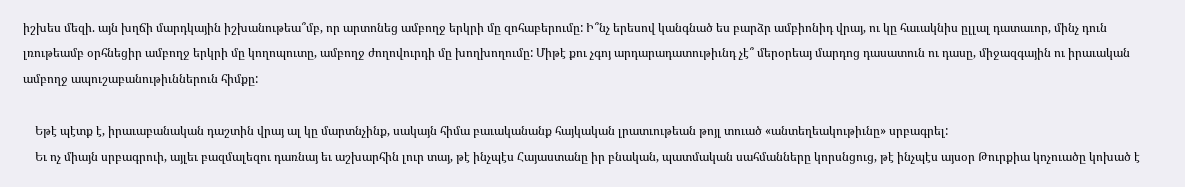իշխես մեզի. այն խղճի մարդկային իշխանութեա՞մբ, որ արտոնեց ամբողջ երկրի մը զոհաբերումը: Ի՞նչ երեսով կանգնած ես բարձր ամբիոնիդ վրայ, ու կը հաւակնիս ըլլալ դատաւոր, մինչ դուն լռութեամբ օրհնեցիր ամբողջ երկրի մը կողոպուտը, ամբողջ ժողովուրդի մը խողխողումը: Միթէ քու չգոյ արդարադատութիւնդ չէ՞ մերօրեայ մարդոց դասատուն ու դասը, միջազգային ու իրաւական ամբողջ ապուշաբանութիւններուն հիմքը:

    Եթէ պէտք է, իրաւաբանական դաշտին վրայ ալ կը մարտնչինք, սակայն հիմա բաւականանք հայկական լրատւութեան թոյլ տուած «անտեղեակութիւնը» սրբագրել:
    Եւ ոչ միայն սրբագրուի, այլեւ բազմալեզու դառնայ եւ աշխարհին լուր տայ, թէ ինչպէս Հայաստանը իր բնական, պատմական սահմանները կորսնցուց, թէ ինչպէս այսօր Թուրքիա կոչուածը կոխած է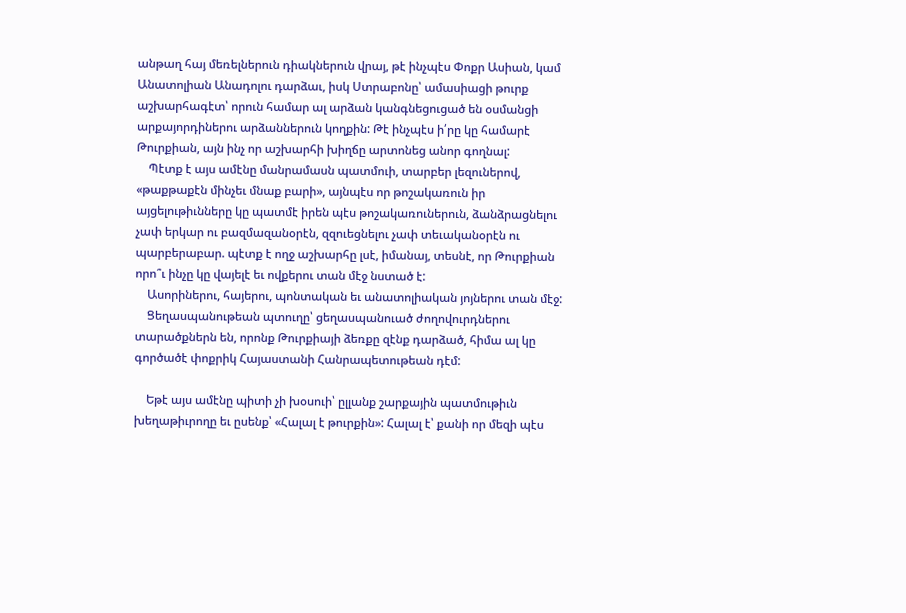անթաղ հայ մեռելներուն դիակներուն վրայ, թէ ինչպէս Փոքր Ասիան, կամ Անատոլիան Անադոլու դարձաւ, իսկ Ստրաբոնը՝ ամասիացի թուրք աշխարհագէտ՝ որուն համար ալ արձան կանգնեցուցած են օսմանցի արքայորդիներու արձաններուն կողքին: Թէ ինչպէս ի՛րը կը համարէ Թուրքիան, այն ինչ որ աշխարհի խիղճը արտոնեց անոր գողնալ:
    Պէտք է այս ամէնը մանրամասն պատմուի, տարբեր լեզուներով, «թաքթաքէն մինչեւ մնաք բարի», այնպէս որ թոշակառուն իր այցելութիւնները կը պատմէ իրեն պէս թոշակառուներուն, ձանձրացնելու չափ երկար ու բազմազանօրէն, զզուեցնելու չափ տեւականօրէն ու պարբերաբար. պէտք է ողջ աշխարհը լսէ, իմանայ, տեսնէ, որ Թուրքիան որո՞ւ ինչը կը վայելէ եւ ովքերու տան մէջ նստած է:
    Ասորիներու, հայերու, պոնտական եւ անատոլիական յոյներու տան մէջ:
    Ցեղասպանութեան պտուղը՝ ցեղասպանուած ժողովուրդներու տարածքներն են, որոնք Թուրքիայի ձեռքը զէնք դարձած, հիմա ալ կը գործածէ փոքրիկ Հայաստանի Հանրապետութեան դէմ:

    Եթէ այս ամէնը պիտի չի խօսուի՝ ըլլանք շարքային պատմութիւն խեղաթիւրողը եւ ըսենք՝ «Հալալ է թուրքին»: Հալալ է՝ քանի որ մեզի պէս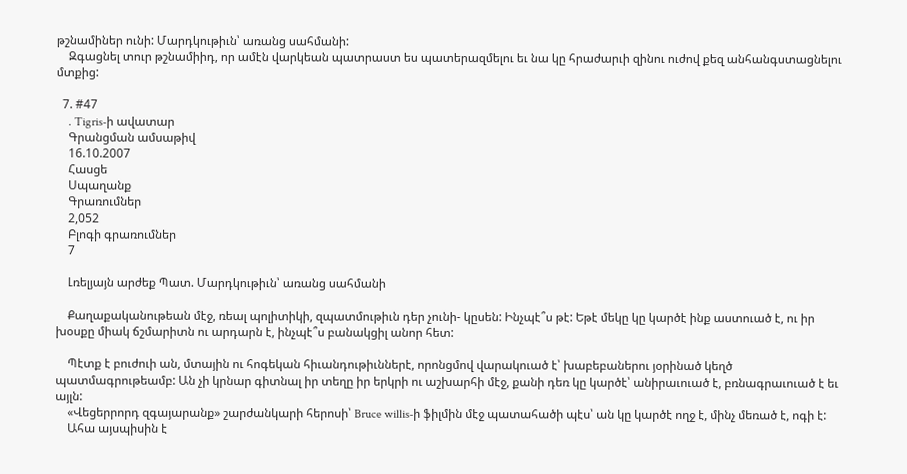թշնամիներ ունի: Մարդկութիւն՝ առանց սահմանի:
    Զգացնել տուր թշնամիիդ, որ ամէն վարկեան պատրաստ ես պատերազմելու եւ նա կը հրաժարւի զինու ուժով քեզ անհանգստացնելու մտքից:

  7. #47
    . Tigris-ի ավատար
    Գրանցման ամսաթիվ
    16.10.2007
    Հասցե
    Սպաղանք
    Գրառումներ
    2,052
    Բլոգի գրառումներ
    7

    Լռելյայն արժեք Պատ. Մարդկութիւն՝ առանց սահմանի

    Քաղաքականութեան մէջ, ռեալ պոլիտիկի, զպատմութիւն դեր չունի- կըսեն: Ինչպէ՞ս թէ: Եթէ մեկը կը կարծէ ինք աստուած է, ու իր խօսքը միակ ճշմարիտն ու արդարն է, ինչպէ՞ս բանակցիլ անոր հետ:

    Պէտք է բուժուի ան, մտային ու հոգեկան հիւանդութիւններէ, որոնցմով վարակուած է՝ խաբեբաներու յօրինած կեղծ պատմագրութեամբ: Ան չի կրնար գիտնալ իր տեղը իր երկրի ու աշխարհի մէջ, քանի դեռ կը կարծէ՝ անիրաւուած է, բռնագրաւուած է եւ այլն:
    «Վեցերրորդ զգայարանք» շարժանկարի հերոսի՝ Bruce willis-ի ֆիլմին մէջ պատահածի պէս՝ ան կը կարծէ ողջ է, մինչ մեռած է, ոգի է:
    Ահա այսպիսին է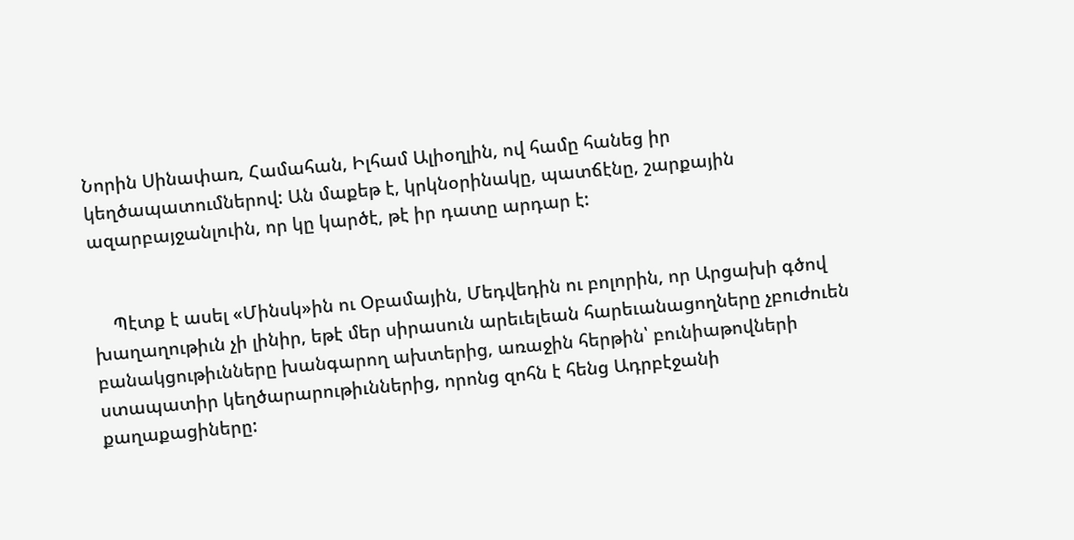Նորին Սինափառ, Համահան, Իլհամ Ալիօղլին, ով համը հանեց իր կեղծապատումներով: Ան մաքեթ է, կրկնօրինակը, պատճէնը, շարքային ազարբայջանլուին, որ կը կարծէ, թէ իր դատը արդար է:


    Պէտք է ասել «Մինսկ»ին ու Օբամային, Մեդվեդին ու բոլորին, որ Արցախի գծով խաղաղութիւն չի լինիր, եթէ մեր սիրասուն արեւելեան հարեւանացողները չբուժուեն բանակցութիւնները խանգարող ախտերից, առաջին հերթին՝ բունիաթովների ստապատիր կեղծարարութիւններից, որոնց զոհն է հենց Ադրբէջանի քաղաքացիները: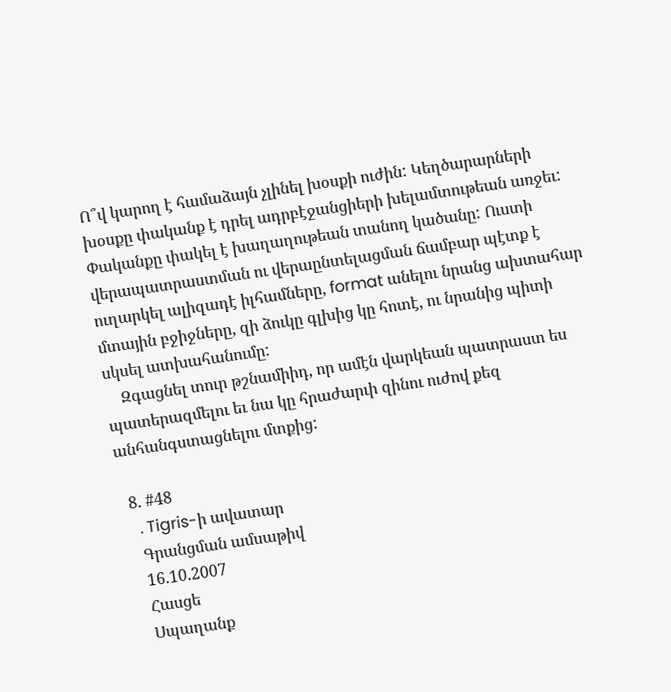Ո՞վ կարող է համաձայն չլինել խօսքի ուժին: Կեղծարարների խօսքը փականք է դրել ադրբէջանցիերի խելամտութեան առջեւ: Փականքը փակել է խաղաղութեան տանող կածանը: Ուստի վերապատրաստման ու վերաընտելացման ճամբար պէտք է ուղարկել ալիզադէ իլհամները, format անելու նրանց ախտահար մտային բջիջները, զի ձուկը գլխից կը հոտէ, ու նրանից պիտի սկսել ատխահանումը:
    Զգացնել տուր թշնամիիդ, որ ամէն վարկեան պատրաստ ես պատերազմելու եւ նա կը հրաժարւի զինու ուժով քեզ անհանգստացնելու մտքից:

  8. #48
    . Tigris-ի ավատար
    Գրանցման ամսաթիվ
    16.10.2007
    Հասցե
    Սպաղանք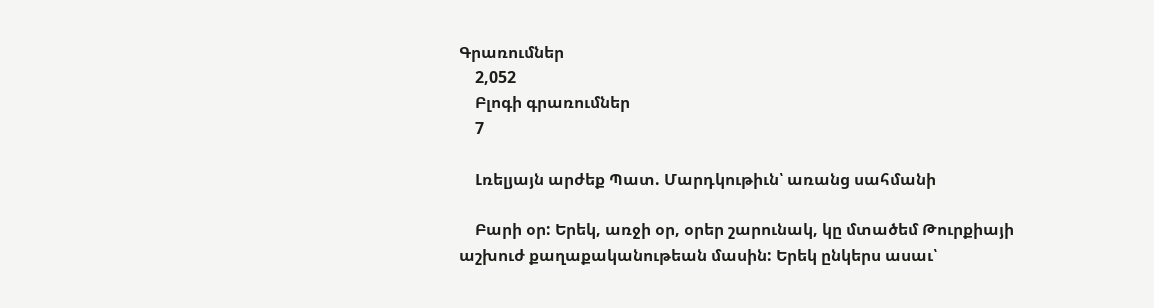Գրառումներ
    2,052
    Բլոգի գրառումներ
    7

    Լռելյայն արժեք Պատ. Մարդկութիւն՝ առանց սահմանի

    Բարի օր: Երեկ, առջի օր, օրեր շարունակ, կը մտածեմ Թուրքիայի աշխուժ քաղաքականութեան մասին: Երեկ ընկերս ասաւ՝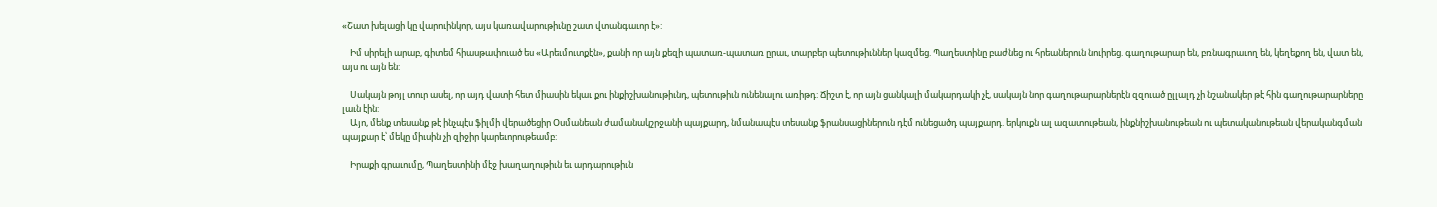«Շատ խելացի կը վարուինկոր, այս կառավարութիւնը շատ վտանգաւոր է»:

    Իմ սիրելի արաբ, գիտեմ հիասթափուած ես «Արեւմուտքէն», քանի որ այն քեզի պատառ-պատառ ըրաւ, տարբեր պետութիւններ կազմեց. Պաղեստինը բաժնեց ու հրեաներուն նուիրեց. գաղութարար են, բռնագրաւող են, կեղեքող են, վատ են, այս ու այն են:

    Սակայն թոյլ տուր ասել, որ այդ վատի հետ միասին եկաւ քու ինքիշխանութիւնդ, պետութիւն ունենալու առիթդ: Ճիշտ է, որ այն ցանկալի մակարդակի չէ, սակայն նոր գաղութարարներէն զզուած ըլլալդ չի նշանակեր թէ հին գաղութարարները լաւն էին:
    Այո, մենք տեսանք թէ ինչպէս ֆիլմի վերածեցիր Օսմանեան ժամանակշրջանի պայքարդ, նմանապէս տեսանք ֆրանսացիներուն դէմ ունեցածդ պայքարդ. երկուքն ալ ազատութեան, ինքնիշխանութեան ու պետականութեան վերականգման պայքար է՝ մեկը միւսին չի զիջիր կարեւորութեամբ:

    Իրաքի գրաւումը, Պաղեստինի մէջ խաղաղութիւն եւ արդարութիւն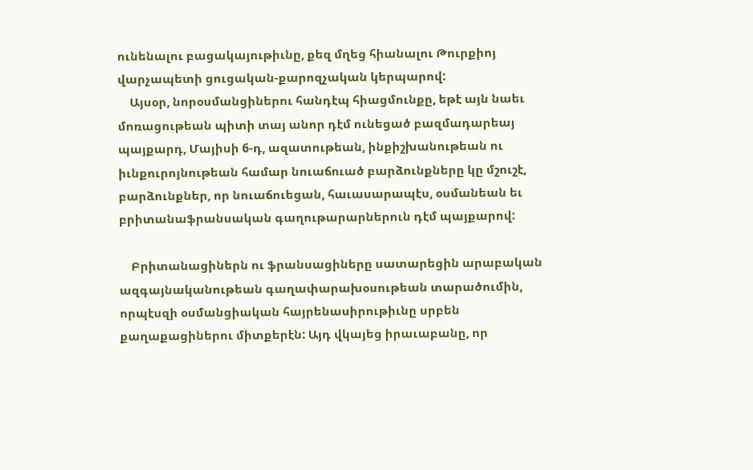ունենալու բացակայութիւնը, քեզ մղեց հիանալու Թուրքիոյ վարչապետի ցուցական-քարոզչական կերպարով:
    Այսօր, նորօսմանցիներու հանդէպ հիացմունքը, եթէ այն նաեւ մոռացութեան պիտի տայ անոր դէմ ունեցած բազմադարեայ պայքարդ, Մայիսի 6-դ, ազատութեան, ինքիշխանութեան ու իւնքուրոյնութեան համար նուաճուած բարձունքները կը մշուշէ, բարձունքներ, որ նուաճուեցան, հաւասարապէս, օսմանեան եւ բրիտանաֆրանսական գաղութարարներուն դէմ պայքարով:

    Բրիտանացիներն ու ֆրանսացիները սատարեցին արաբական ազգայնականութեան գաղափարախօսութեան տարածումին, որպէսզի օսմանցիական հայրենասիրութիւնը սրբեն քաղաքացիներու միտքերէն: Այդ վկայեց իրաւաբանը, որ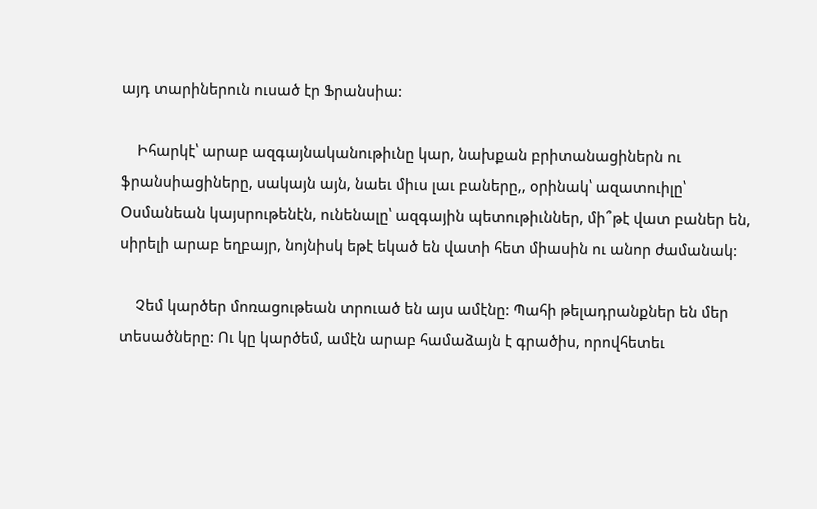այդ տարիներուն ուսած էր Ֆրանսիա:

    Իհարկէ՝ արաբ ազգայնականութիւնը կար, նախքան բրիտանացիներն ու ֆրանսիացիները, սակայն այն, նաեւ միւս լաւ բաները,, օրինակ՝ ազատուիլը՝ Օսմանեան կայսրութենէն, ունենալը՝ ազգային պետութիւններ, մի՞թէ վատ բաներ են, սիրելի արաբ եղբայր, նոյնիսկ եթէ եկած են վատի հետ միասին ու անոր ժամանակ:

    Չեմ կարծեր մոռացութեան տրուած են այս ամէնը: Պահի թելադրանքներ են մեր տեսածները: Ու կը կարծեմ, ամէն արաբ համաձայն է գրածիս, որովհետեւ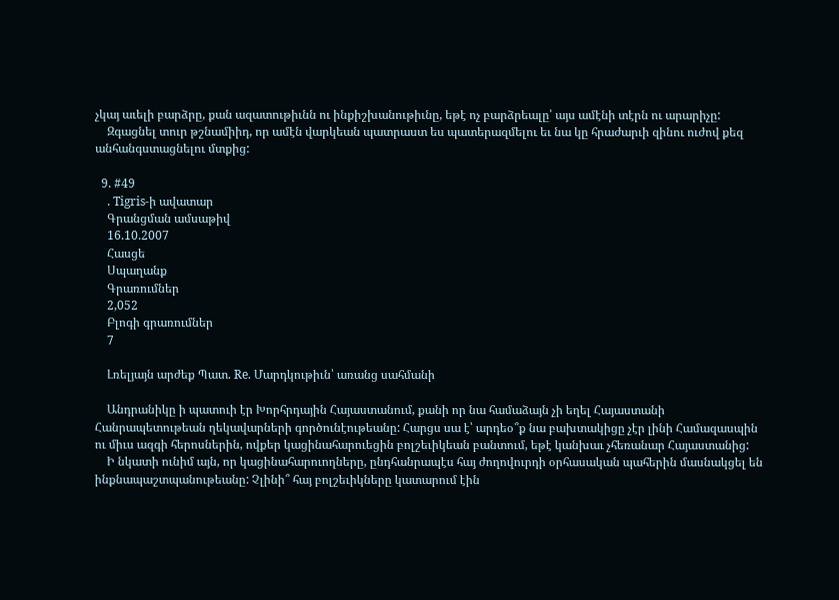չկայ աւելի բարձրը, քան ազատութիւնն ու ինքիշխանութիւնը, եթէ ոչ բարձրեալը՝ այս ամէնի տէրն ու արարիչը:
    Զգացնել տուր թշնամիիդ, որ ամէն վարկեան պատրաստ ես պատերազմելու եւ նա կը հրաժարւի զինու ուժով քեզ անհանգստացնելու մտքից:

  9. #49
    . Tigris-ի ավատար
    Գրանցման ամսաթիվ
    16.10.2007
    Հասցե
    Սպաղանք
    Գրառումներ
    2,052
    Բլոգի գրառումներ
    7

    Լռելյայն արժեք Պատ. Re. Մարդկութիւն՝ առանց սահմանի

    Անդրանիկը ի պատուի էր Խորհրդային Հայաստանում, քանի որ նա համաձայն չի եղել Հայաստանի Հանրապետութեան ղեկավարների գործունէութեանը: Հարցս սա է՝ արդեօ՞ք նա բախտակիցը չէր լինի Համազասպին ու միւս ազգի հերոսներին, ովքեր կացինահարուեցին բոլշեւիկեան բանտում, եթէ կանխաւ չհեռանար Հայաստանից:
    Ի նկատի ունիմ այն, որ կացինահարուողները, ընդհանրապէս հայ ժողովուրդի օրհասական պահերին մասնակցել են ինքնապաշտպանութեանը: Չլինի՞ հայ բոլշեւիկները կատարում էին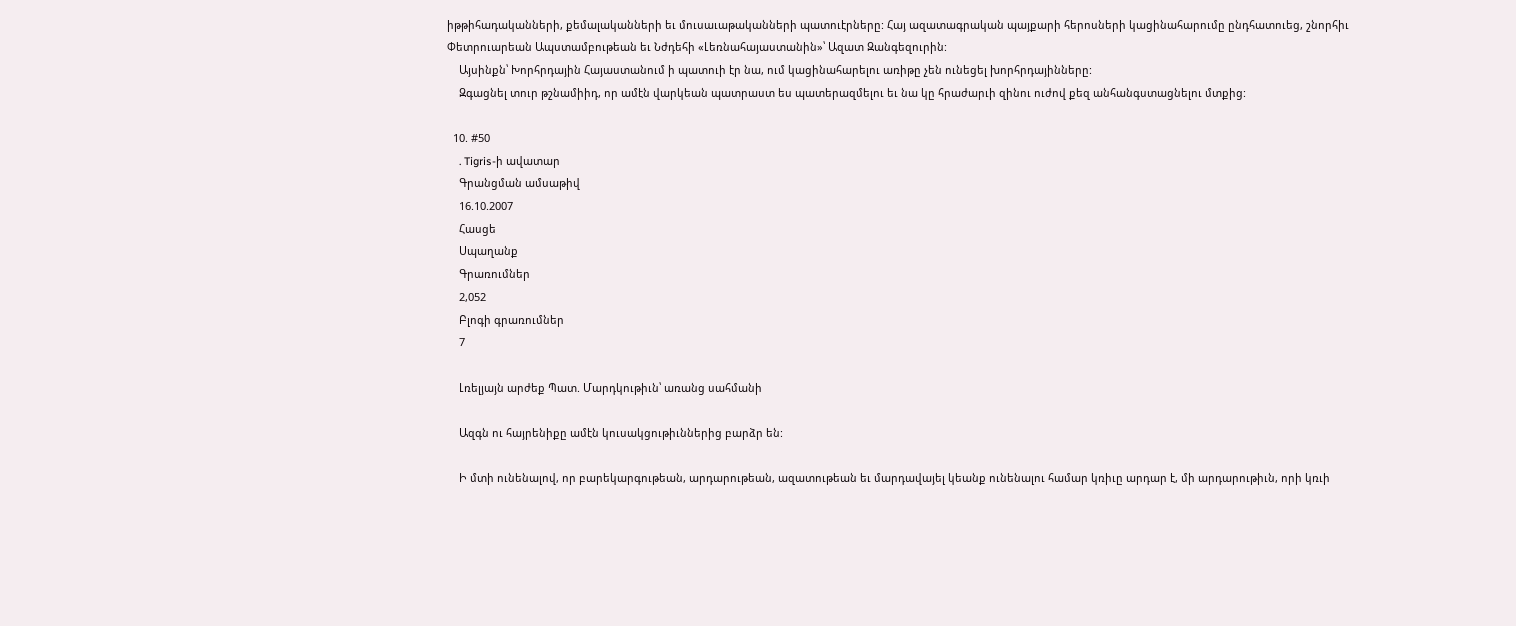իթթիհադականների, քեմալականների եւ մուսաւաթականների պատուէրները: Հայ ազատագրական պայքարի հերոսների կացինահարումը ընդհատուեց, շնորհիւ Փետրուարեան Ապստամբութեան եւ Նժդեհի «Լեռնահայաստանին»՝ Ազատ Զանգեզուրին:
    Այսինքն՝ Խորհրդային Հայաստանում ի պատուի էր նա, ում կացինահարելու առիթը չեն ունեցել խորհրդայինները:
    Զգացնել տուր թշնամիիդ, որ ամէն վարկեան պատրաստ ես պատերազմելու եւ նա կը հրաժարւի զինու ուժով քեզ անհանգստացնելու մտքից:

  10. #50
    . Tigris-ի ավատար
    Գրանցման ամսաթիվ
    16.10.2007
    Հասցե
    Սպաղանք
    Գրառումներ
    2,052
    Բլոգի գրառումներ
    7

    Լռելյայն արժեք Պատ. Մարդկութիւն՝ առանց սահմանի

    Ազգն ու հայրենիքը ամէն կուսակցութիւններից բարձր են:

    Ի մտի ունենալով, որ բարեկարգութեան, արդարութեան, ազատութեան եւ մարդավայել կեանք ունենալու համար կռիւը արդար է, մի արդարութիւն, որի կռւի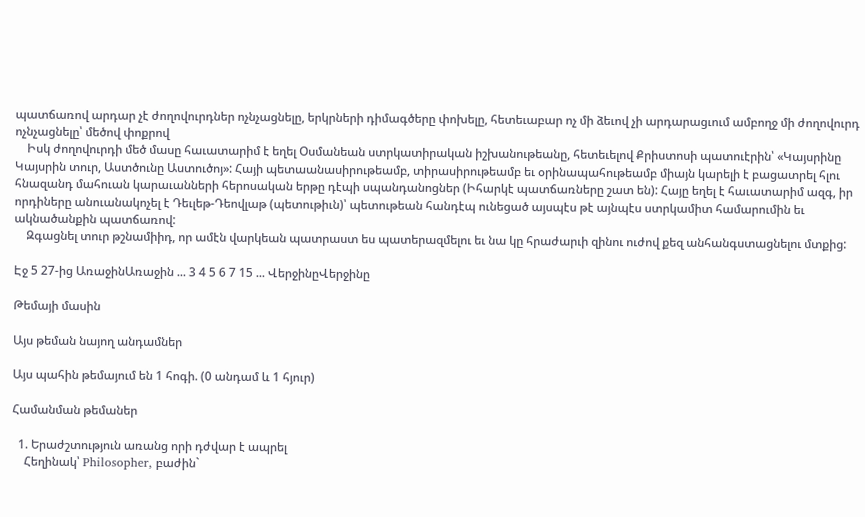պատճառով արդար չէ ժողովուրդներ ոչնչացնելը, երկրների դիմագծերը փոխելը, հետեւաբար ոչ մի ձեւով չի արդարացւում ամբողջ մի ժողովուրդ ոչնչացնելը՝ մեծով փոքրով
    Իսկ ժողովուրդի մեծ մասը հաւատարիմ է եղել Օսմանեան ստրկատիրական իշխանութեանը, հետեւելով Քրիստոսի պատուէրին՝ «Կայսրինը Կայսրին տուր, Աստծունը Աստուծոյ»: Հայի պետաանասիրութեամբ, տիրասիրութեամբ եւ օրինապահութեամբ միայն կարելի է բացատրել հլու հնազանդ մահուան կարաւանների հերոսական երթը դէպի սպանդանոցներ (Իհարկէ պատճառները շատ են): Հայը եղել է հաւատարիմ ազգ, իր որդիները անուանակոչել է Դեւլեթ-Դեովլաթ (պետութիւն)՝ պետութեան հանդէպ ունեցած այսպէս թէ այնպէս ստրկամիտ համարումին եւ ակնածանքին պատճառով:
    Զգացնել տուր թշնամիիդ, որ ամէն վարկեան պատրաստ ես պատերազմելու եւ նա կը հրաժարւի զինու ուժով քեզ անհանգստացնելու մտքից:

Էջ 5 27-ից ԱռաջինԱռաջին ... 3 4 5 6 7 15 ... ՎերջինըՎերջինը

Թեմայի մասին

Այս թեման նայող անդամներ

Այս պահին թեմայում են 1 հոգի. (0 անդամ և 1 հյուր)

Համանման թեմաներ

  1. Երաժշտություն առանց որի դժվար է ապրել
    Հեղինակ՝ Philosopher, բաժին`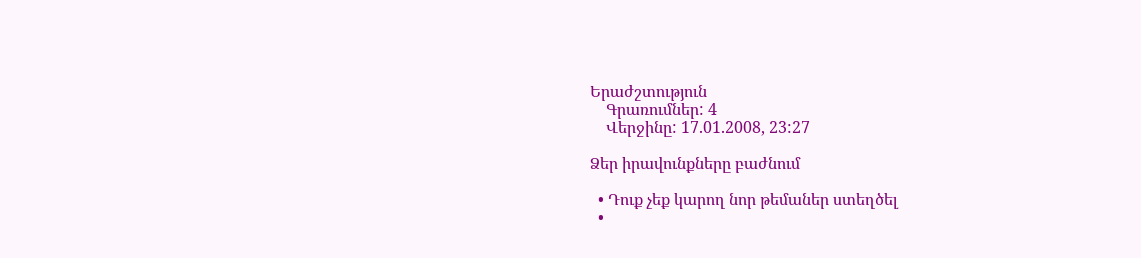Երաժշտություն
    Գրառումներ: 4
    Վերջինը: 17.01.2008, 23:27

Ձեր իրավունքները բաժնում

  • Դուք չեք կարող նոր թեմաներ ստեղծել
  •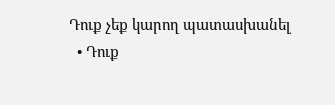Դուք չեք կարող պատասխանել
  • Դուք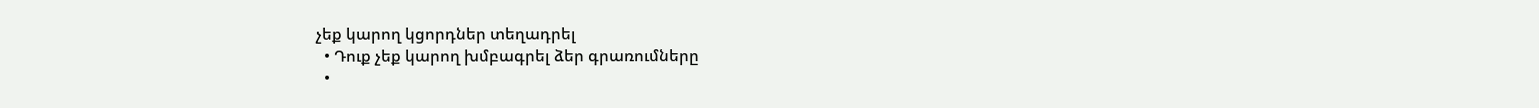չեք կարող կցորդներ տեղադրել
  • Դուք չեք կարող խմբագրել ձեր գրառումները
  •